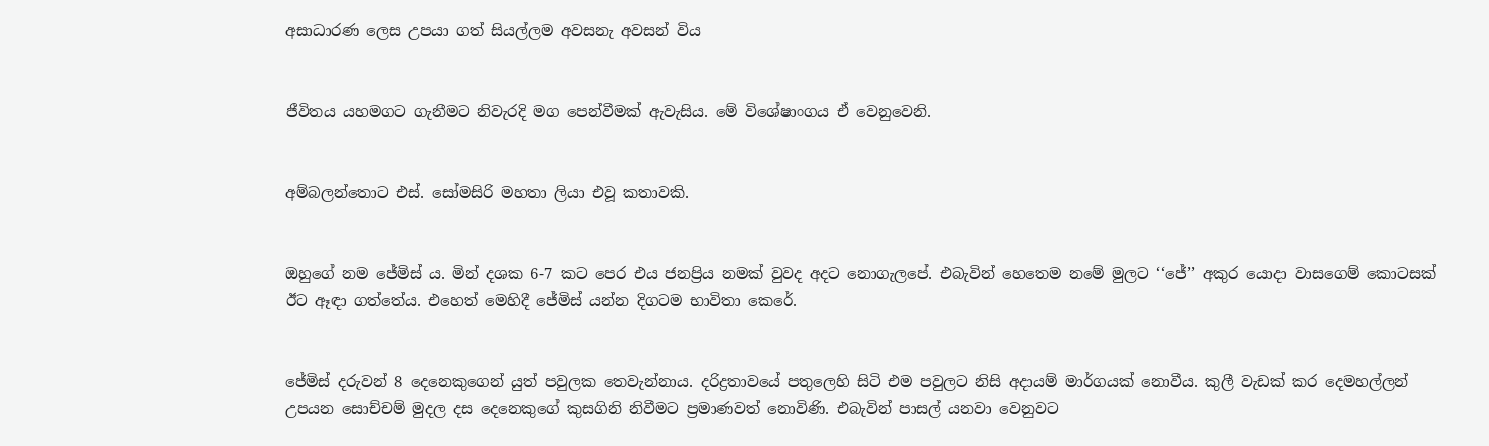අසාධාරණ ලෙස උපයා ගත් සියල්ලම අවසනැ අවසන් විය


ජීවිතය යහමගට ගැනීමට නිවැරදි මග පෙන්වීමක් ඇවැසිය. මේ විශේෂාංගය ඒ වෙනුවෙනි.


අම්බලන්තොට එස්. සෝමසිරි මහතා ලියා එවූ කතාවකි.


ඔහුගේ නම ජේමිස් ය. මින් දශක 6-7 කට පෙර එය ජනප්‍රිය නමක් වුවද අදට නොගැලපේ. එබැවින් හෙතෙම නමේ මුලට ‘‘ජේ’’ අකුර යොදා වාසගෙම් කොටසක් ඊට ඈඳා ගත්තේය. එහෙත් මෙහිදී ජේමිස් යන්න දිගටම භාවිතා කෙරේ.


ජේමිස් දරුවන් 8 දෙනෙකුගෙන් යුත් පවුලක තෙවැන්නාය. දරිද්‍රතාවයේ පතුලෙහි සිටි එම පවුලට නිසි අදායම් මාර්ගයක් නොවීය. කුලී වැඩක් කර දෙමහල්ලන් උපයන සොච්චම් මුදල දස දෙනෙකුගේ කුසගිනි නිවීමට ප්‍රමාණවත් නොවිණි. එබැවින් පාසල් යනවා වෙනුවට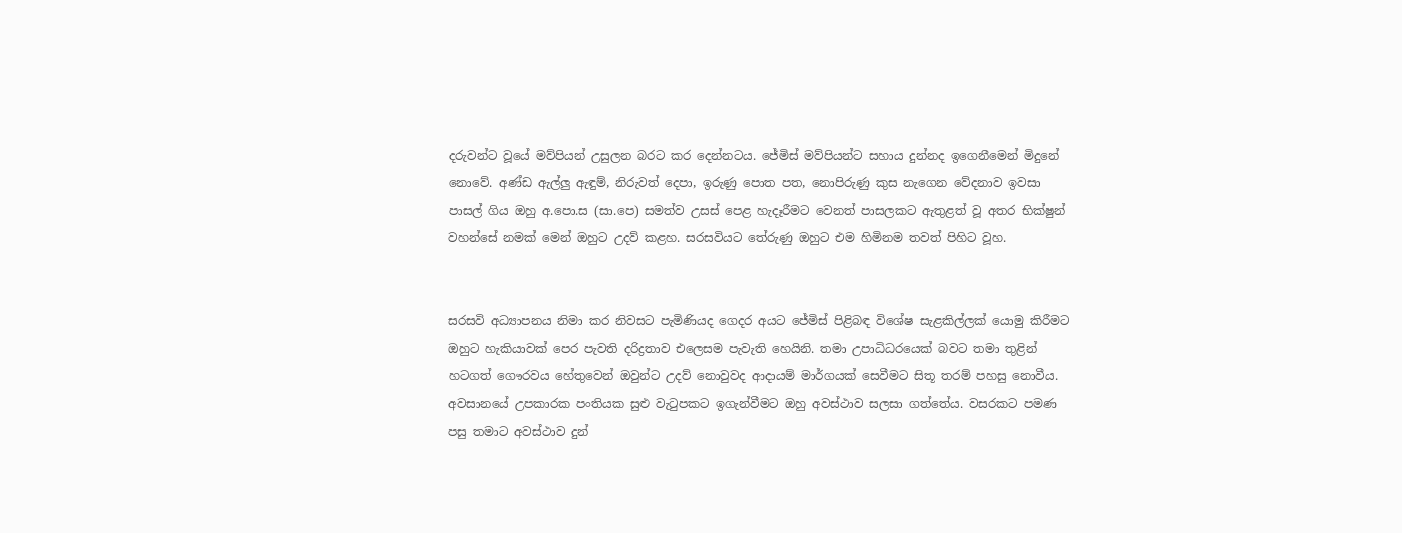දරුවන්ට වූයේ මව්පියන් උසුලන බරට කර දෙන්නටය. ජේමිස් මව්පියන්ට සහාය දුන්නද ඉගෙනීමෙන් මිදුනේ නොවේ. අණ්ඩ ඇල්ලු ඇඳුම්, නිරුවත් දෙපා, ඉරුණු පොත පත, නොපිරුණු කුස නැගෙන වේදනාව ඉවසා පාසල් ගිය ඔහු අ.පො.ස (සා.පෙ) සමත්ව උසස් පෙළ හැදෑරීමට වෙනත් පාසලකට ඇතුළත් වූ අතර භික්ෂුන් වහන්සේ නමක් මෙන් ඔහුට උදව් කළහ. සරසවියට තේරුණු ඔහුට එම හිමිනම තවත් පිහිට වූහ.


සරසවි අධ්‍යාපනය නිමා කර නිවසට පැමිණියද ගෙදර අයට ජේමිස් පිළිබඳ විශේෂ සැළකිල්ලක් යොමු කිරීමට ඔහුට හැකියාවක් පෙර පැවති දරිද්‍රතාව එලෙසම පැවැති හෙයිනි. තමා උපාධිධරයෙක් බවට තමා තුළින් හටගත් ගෞරවය හේතුවෙන් ඔවුන්ට උදව් නොවුවද ආදායම් මාර්ගයක් සෙවීමට සිතූ තරම් පහසු නොවීය. අවසානයේ උපකාරක පංතියක සුළු වැටුපකට ඉගැන්වීමට ඔහු අවස්ථාව සලසා ගත්තේය. වසරකට පමණ පසු තමාට අවස්ථාව දුන්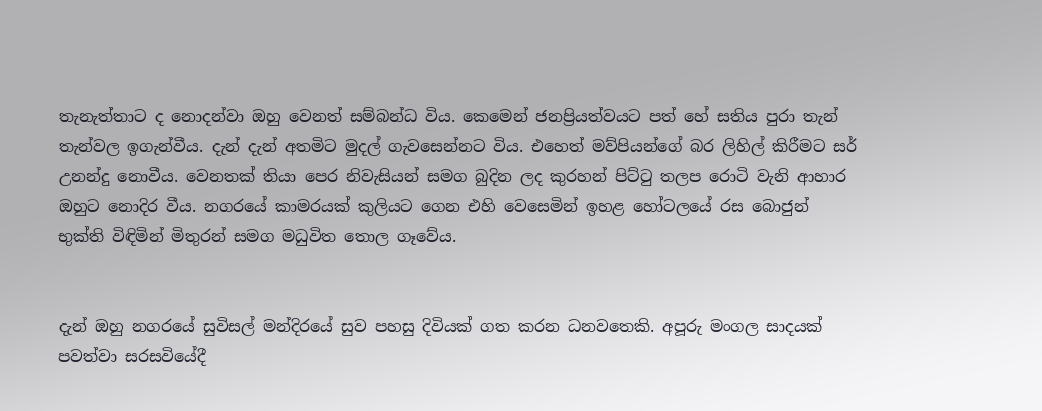තැනැත්තාට ද නොදන්වා ඔහු වෙනත් සම්බන්ධ විය. කෙමෙන් ජනප්‍රියත්වයට පත් හේ සතිය පුරා තැන් තැන්වල ඉගැන්වීය. දැන් දැන් අතමිට මුදල් ගැවසෙන්නට විය. එහෙත් මව්පියන්ගේ බර ලිහිල් කිරීමට සර් උනන්දු නොවීය. වෙනතක් තියා පෙර නිවැසියන් සමග බුදින ලද කුරහන් පිට්ටු තලප රොටි වැනි ආහාර ඔහුට නොදිර වීය. නගරයේ කාමරයක් කුලියට ගෙන එහි වෙසෙමින් ඉහළ හෝටලයේ රස බොජුන් භුක්ති විඳිමින් මිතුරන් සමග මධුවිත තොල ගෑවේය.


දැන් ඔහු නගරයේ සුවිසල් මන්දිරයේ සුව පහසු දිවියක් ගත කරන ධනවතෙකි. අපූරු මංගල සාදයක් පවත්වා සරසවියේදී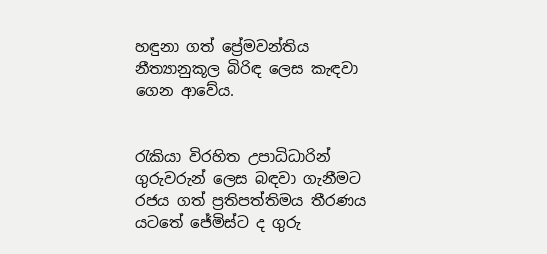හඳුනා ගත් ප්‍රේමවන්තිය නීත්‍යානුකූල බිරිඳ ලෙස කැඳවා ගෙන ආවේය.


රැකියා විරහිත උපාධිධාරින් ගුරුවරුන් ලෙස බඳවා ගැනීමට රජය ගත් ප්‍රතිපත්තිමය තීරණය යටතේ ජේමිස්ට ද ගුරු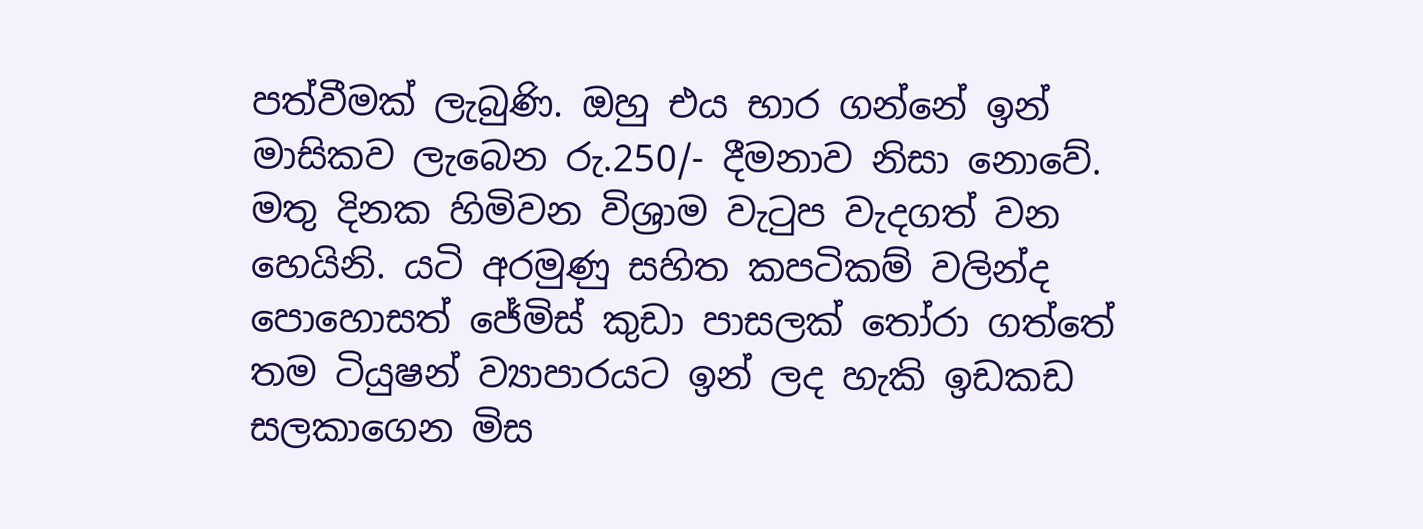පත්වීමක් ලැබුණි. ඔහු එය භාර ගන්නේ ඉන් මාසිකව ලැබෙන රු.250/- දීමනාව නිසා නොවේ. මතු දිනක හිමිවන විශ්‍රාම වැටුප වැදගත් වන හෙයිනි. යටි අරමුණු සහිත කපටිකම් වලින්ද පොහොසත් ජේමිස් කුඩා පාසලක් තෝරා ගත්තේ තම ටියුෂන් ව්‍යාපාරයට ඉන් ලද හැකි ඉඩකඩ සලකාගෙන මිස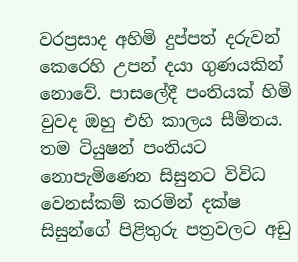වරප්‍රසාද අහිමි දුප්පත් දරුවන් කෙරෙහි උපන් දයා ගුණයකින් නොවේ. පාසලේදී පංතියක් හිමි වුවද ඔහු එහි කාලය සීමිතය. තම ටියුෂන් පංතියට නොපැමිණෙන සිසුනට විවිධ වෙනස්කම් කරමින් දක්ෂ සිසුන්ගේ පිළිතුරු පත්‍රවලට අඩු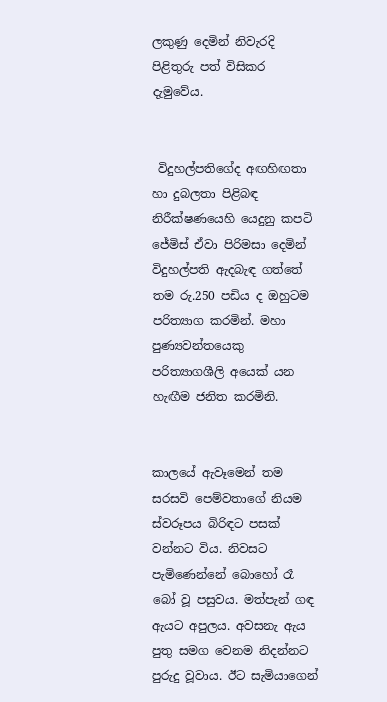ලකුණු දෙමින් නිවැරදි පිළිතුරු පත් විසිකර දැමුවේය.


 විදුහල්පතිගේද අඟහිඟතා හා දුබලතා පිළිබඳ නිරීක්ෂණයෙහි යෙදුනු කපටි ජේමිස් ඒවා පිරිමසා දෙමින් විදුහල්පති ඇදබැඳ ගත්තේ තම රු.250 පඩිය ද ඔහුටම පරිත්‍යාග කරමින්. මහා පුණ්‍යවන්තයෙකු පරිත්‍යාගශීලි අයෙක් යන හැඟීම ජනිත කරමිනි.


කාලයේ ඇවෑමෙන් තම සරසවි පෙම්වතාගේ නියම ස්වරූපය බිරිඳට පසක් වන්නට විය. නිවසට පැමිණෙන්නේ බොහෝ රෑ බෝ වූ පසුවය. මත්පැන් ගඳ ඇයට අපුලය. අවසනැ ඇය පුතු සමග වෙනම නිදන්නට පුරුදු වූවාය. ඊට සැමියාගෙන්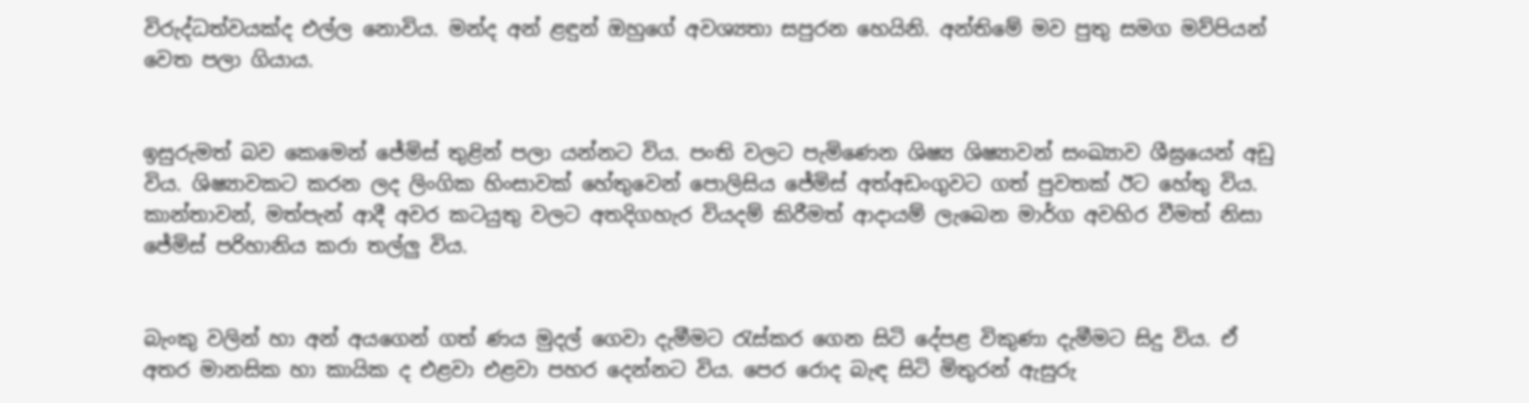විරුද්ධත්වයක්ද එල්ල නොවිය. මන්ද අන් ළඳුන් ඔහුගේ අවශ්‍යතා සපුරන හෙයිනි. අන්තිමේ මව පුතු සමග මව්පියන් වෙත පලා ගියාය.


ඉසුරුමත් බව කෙමෙන් ජේමිස් තුළින් පලා යන්නට විය. පංති වලට පැමිණෙන ශිෂ්‍ය ශිෂ්‍යාවන් සංඛ්‍යාව ශීඝ්‍රයෙන් අඩු විය. ශිෂ්‍යාවකට කරන ලද ලිංගික හිංසාවක් හේතුවෙන් පොලිසිය ජේමිස් අත්අඩංගුවට ගත් පුවතක් ඊට හේතු විය. කාන්තාවන්, මත්පැන් ආදී අවර කටයුතු වලට අතදිගහැර වියදම් කිරීමත් ආදායම් ලැබෙන මාර්ග අවහිර වීමත් නිසා ජේමිස් පරිහානිය කරා තල්ලු විය.


බැංකු වලින් හා අන් අයගෙන් ගත් ණය මුදල් ගෙවා දැමීමට රැස්කර ගෙන සිටි දේපළ විකුණා දැමීමට සිදු විය. ඒ අතර මානසික හා කායික ද එළවා එළවා පහර දෙන්නට විය. පෙර රොද බැඳ සිටි මිතුරන් ඇසුරු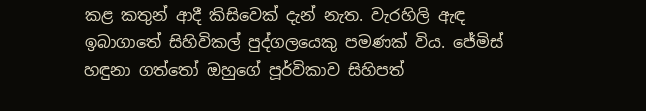කළ කතුන් ආදී කිසිවෙක් දැන් නැත. වැරහිලි ඇඳ ඉබාගාතේ සිහිවිකල් පුද්ගලයෙකු පමණක් විය. ජේමිස් හඳුනා ගත්තෝ ඔහුගේ පූර්විකාව සිහිපත්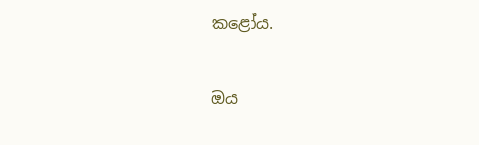කළෝය.


ඔය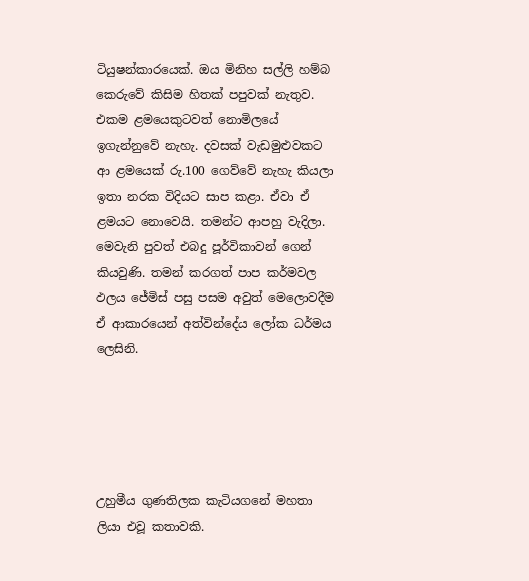ටියුෂන්කාරයෙක්. ඔය මිනිහ සල්ලි හම්බ කෙරුවේ කිසිම හිතක් පපුවක් නැතුව. එකම ළමයෙකුටවත් නොමිලයේ ඉගැන්නුවේ නැහැ. දවසක් වැඩමුළුවකට ආ ළමයෙක් රු.100 ගෙව්වේ නැහැ කියලා ඉතා නරක විදියට සාප කළා. ඒවා ඒ ළමයට නොවෙයි. තමන්ට ආපහු වැදිලා. මෙවැනි පුවත් එබදු පූර්විකාවන් ගෙන් කියවුණි. තමන් කරගත් පාප කර්මවල ඵලය ජේමිස් පසු පසම අවුත් මෙලොවදීම ඒ ආකාරයෙන් අත්වින්දේය ලෝක ධර්මය ලෙසිනි.





උහුමීය ගුණතිලක කැටියගනේ මහතා ලියා එවූ කතාවකි.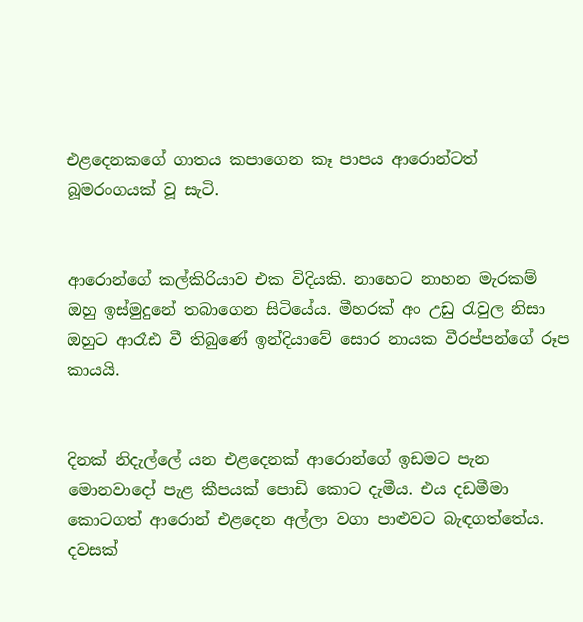එළදෙනකගේ ගාතය කපාගෙන කෑ පාපය ආරොන්ටත් බූමරංගයක් වූ සැටි.


ආරොන්ගේ කල්කිරියාව එක විදියකි. නාහෙට නාහන මැරකම් ඔහු ඉස්මුදුනේ තබාගෙන සිටියේය. මීහරක් අං උඩු රැවුල නිසා ඔහුට ආරෑඪ වී තිබුණේ ඉන්දියාවේ සොර නායක වීරප්පන්ගේ රූප කායයි.


දිනක් නිදැල්ලේ යන එළදෙනක් ආරොන්ගේ ඉඩමට පැන මොනවාදෝ පැළ කීපයක් පොඩි කොට දැමීය. එය දඩමීමා කොටගත් ආරොන් එළදෙන අල්ලා වගා පාළුවට බැඳගත්තේය. දවසක්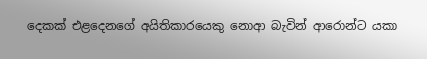දෙකක් එළදෙනගේ අයිතිකාරයෙකු නොආ බැවින් ආරොන්ට යකා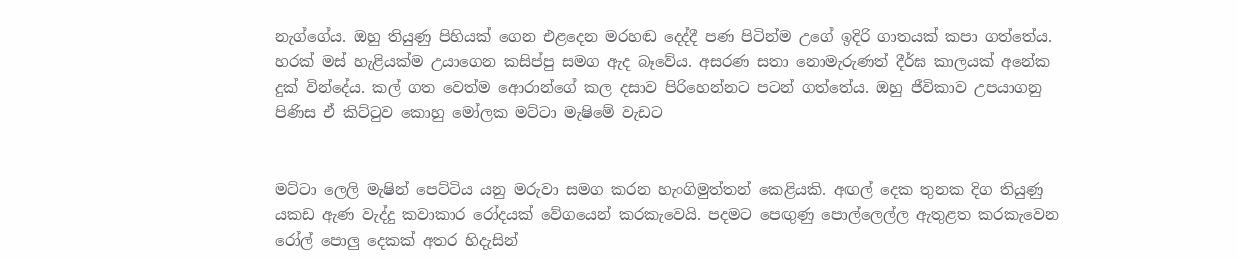නැග්ගේය. ඔහු තියුණු පිහියක් ගෙන එළදෙන මරහඬ දෙද්දී පණ පිටින්ම උගේ ඉදිරි ගාතයක් කපා ගත්තේය. හරක් මස් හැළියක්ම උයාගෙන කසිප්පු සමග ඇද බෑවේය. අසරණ සතා නොමැරුණත් දීර්ඝ කාලයක් අනේක දුක් වින්දේය. කල් ගත වෙත්ම ආෙරාන්ගේ කල දසාව පිරිහෙන්නට පටන් ගත්තේය. ඔහු ජීවිකාව උපයාගනු පිණිස ඒ කිට්ටුව කොහු මෝලක මට්ටා මැෂිමේ වැඩට


මට්ටා ලෙලි මැෂින් පෙට්ටිය යනු මරුවා සමග කරන හැංගිමුත්තන් කෙළියකි. අඟල් දෙක තුනක දිග තියුණු යකඩ ඇණ වැද්දු කවාකාර රෝදයක් වේගයෙන් කරකැවෙයි. පදමට පෙඟුණු පොල්ලෙල්ල ඇතුළත කරකැවෙන රෝල් පොලු දෙකක් අතර හිදැසින්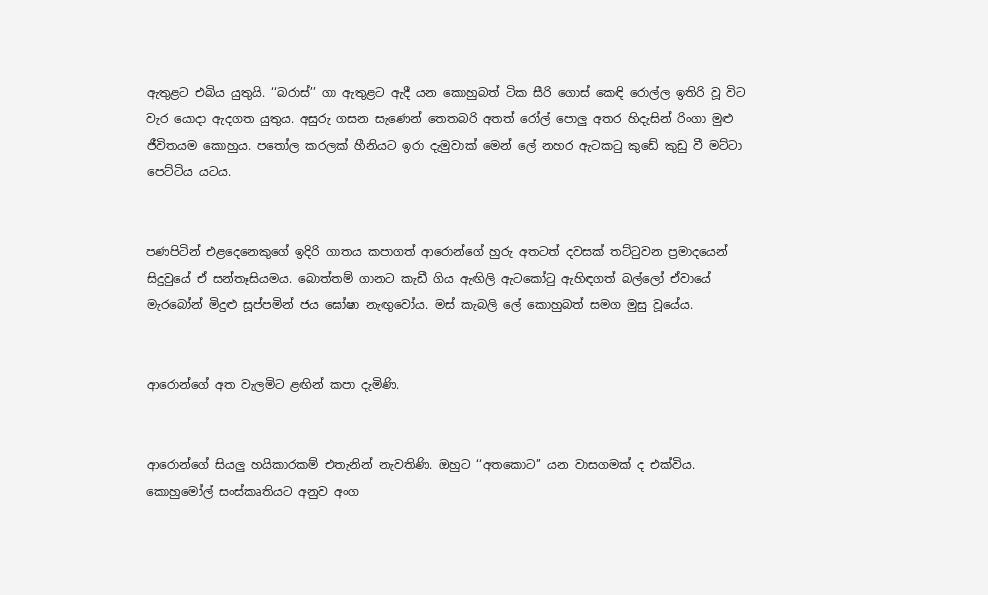ඇතුළට එබිය යුතුයි. ‘‘බරාස්’’ ගා ඇතුළට ඇදී යන කොහුබත් ටික සීරි ගොස් කෙඳි රොල්ල ඉතිරි වූ විට වැර යොදා ඇදගත යුතුය. අසුරු ගසන සැණෙන් තෙතබරි අතත් රෝල් පොලු අතර හිදැසින් රිංගා මුළු ජීවිතයම කොහුය. පතෝල කරලක් හීනියට ඉරා දැමුවාක් මෙන් ලේ නහර ඇටකටු කුඩේ කුඩු වී මට්ටා පෙට්ටිය යටය.


පණපිටින් එළදෙනෙකුගේ ඉදිරි ගාතය කපාගත් ආරොන්ගේ හුරු අතටත් දවසක් තට්ටුවන ප්‍රමාදයෙන් සිදුවුයේ ඒ සන්තෑසියමය. බොත්තම් ගානට කැඩී ගිය ඇඟිලි ඇටකෝටු ඇහිඳගත් බල්ලෝ ඒවායේ මැරබෝන් මිදුළු සූප්පමින් ජය ඝෝෂා නැඟුවෝය. මස් කැබලි ලේ කොහුබත් සමග මුසු වූයේය.


ආරොන්ගේ අත වැලමිට ළඟින් කපා දැමිණි.


ආරොන්ගේ සියලු හයිකාරකම් එතැනින් නැවතිණි. ඔහුට ‘‘අතකොට’’ යන වාසගමක් ද එක්විය. කොහුමෝල් සංස්කෘතියට අනුව අංග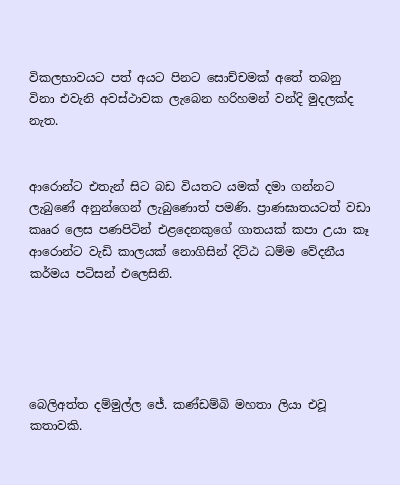විකලභාවයට පත් අයට පිනට සොච්චමක් අතේ තබනු විනා එවැනි අවස්ථාවක ලැබෙන හරිහමන් වන්දි මුදලක්ද නැත.


ආරොන්ට එතැන් සිට බඩ වියතට යමක් දමා ගන්නට ලැබුණේ අනුන්ගෙන් ලැබුණොත් පමණි. ප්‍රාණඝාතයටත් වඩා කෲර ලෙස පණපිටින් එළදෙනකුගේ ගාතයක් කපා උයා කෑ ආරොන්ට වැඩි කාලයක් නොගිසින් දිට්ඨ ධම්ම වේදනීය කර්මය පටිසන් එලෙසිනි.





බෙලිඅත්ත දම්මුල්ල ජේ. කණ්ඩම්බි මහතා ලියා එවූ කතාවකි.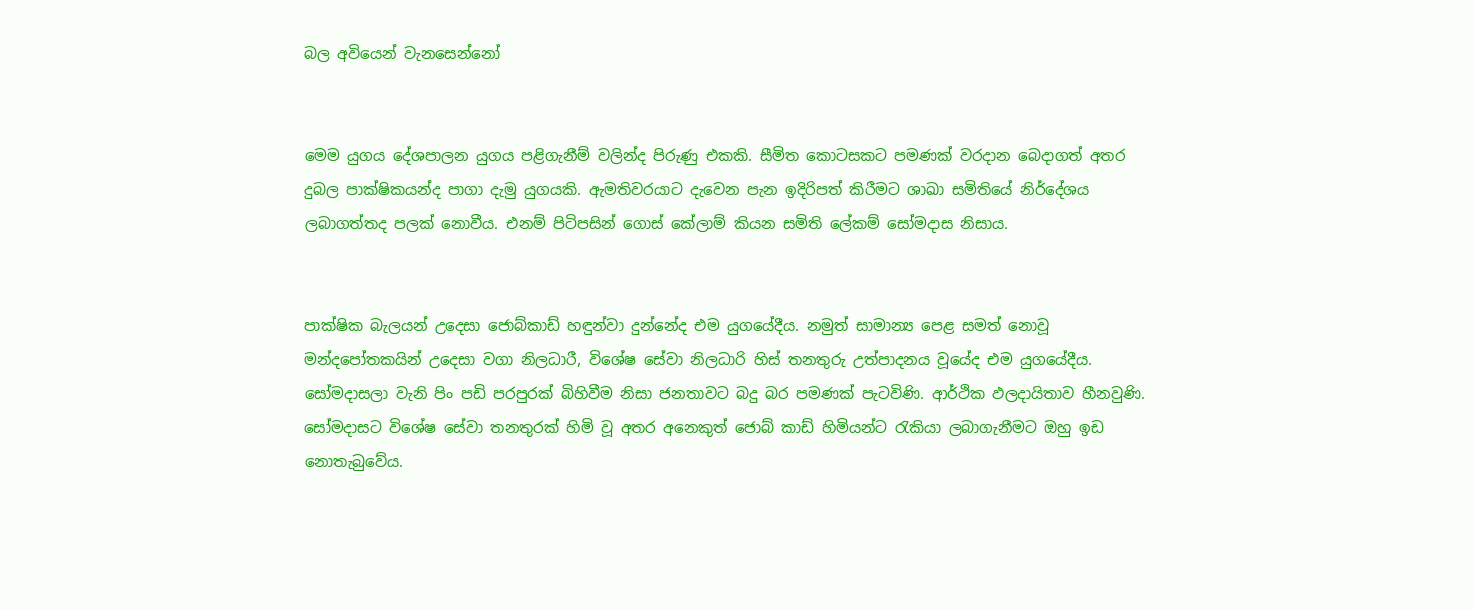බල අවියෙන් වැනසෙන්නෝ


මෙම යුගය දේශපාලන යුගය පළිගැනීම් වලින්ද පිරුණු එකකි. සීමිත කොටසකට පමණක් වරදාන බෙදාගත් අතර දුබල පාක්ෂිකයන්ද පාගා දැමු යුගයකි. ඇමතිවරයාට දැවෙන පැන ඉදිරිපත් කිරීමට ශාඛා සමිතියේ නිර්දේශය ලබාගත්තද පලක් නොවීය. එනම් පිටිපසින් ගොස් කේලාම් කියන සමිති ලේකම් සෝමදාස නිසාය.


පාක්ෂික බැලයන් උදෙසා ජොබ්කාඩ් හඳුන්වා දුන්නේද එම යුගයේදීය. නමුත් සාමාන්‍ය පෙළ සමත් නොවූ මන්දපෝතකයින් උදෙසා වගා නිලධාරී, විශේෂ සේවා නිලධාරි හිස් තනතුරු උත්පාදනය වූයේද එම යුගයේදීය. සෝමදාසලා වැනි පිං පඩි පරපුරක් බිහිවීම නිසා ජනතාවට බදු බර පමණක් පැටවිණි. ආර්ථික ඵලදායිතාව හීනවුණි. සෝමදාසට විශේෂ සේවා තනතුරක් හිමි වූ අතර අනෙකුත් ජොබ් කාඩ් හිමියන්ට රැකියා ලබාගැනීමට ඔහු ඉඩ නොතැබුවේය.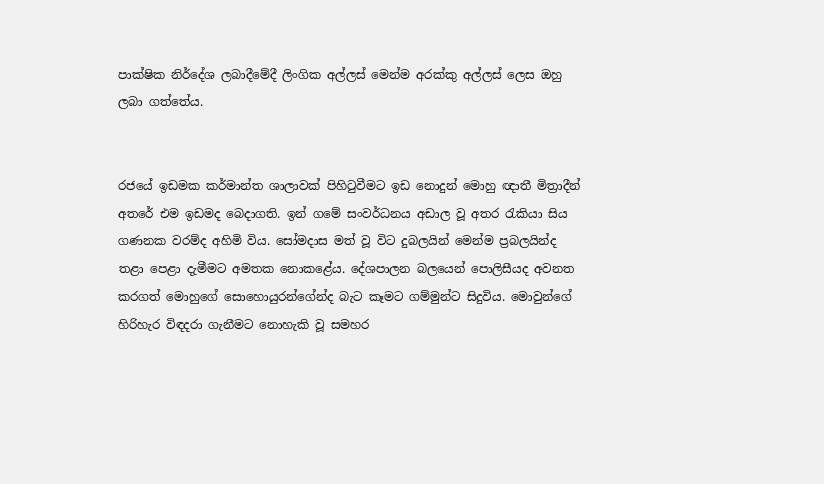පාක්ෂික නිර්දේශ ලබාදීමේදී ලිංගික අල්ලස් මෙන්ම අරක්කු අල්ලස් ලෙස ඔහු ලබා ගත්තේය.


රජයේ ඉඩමක කර්මාන්ත ශාලාවක් පිහිටුවීමට ඉඩ නොදුන් මොහු ඥාතී මිත්‍රාදීන් අතරේ එම ඉඩමද බෙදාගති. ඉන් ගමේ සංවර්ධනය අඩාල වූ අතර රැකියා සිය ගණනක වරම්ද අහිමි විය. සෝමදාස මත් වූ විට දුබලයින් මෙන්ම ප්‍රබලයින්ද තළා පෙළා දැමීමට අමතක නොකළේය. දේශපාලන බලයෙන් පොලිසීයද අවනත කරගත් මොහුගේ සොහොයුරන්ගේන්ද බැට කෑමට ගම්මුන්ට සිදුවිය. මොවුන්ගේ හිරිහැර විඳදරා ගැනීමට නොහැකි වූ සමහර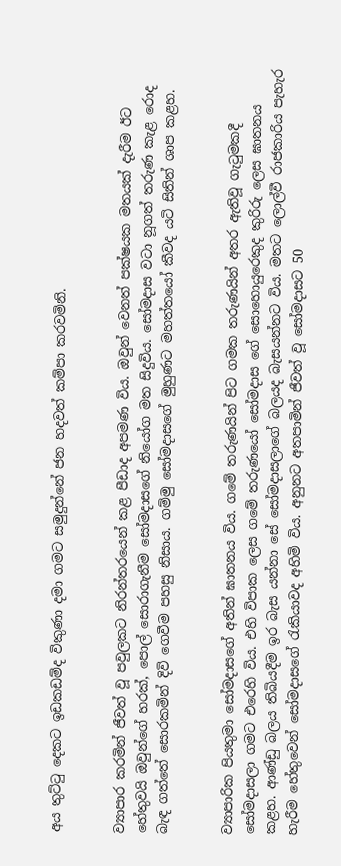අය තුට්ටු දෙකට ඉඩකඩම්ද විකුණා දමා ගමට සමුදුන්නේ ජන හදවත් කම්පා කරවමිනි.


ව්‍යාපාර කරමින් ජීවත් වූ පවුලකට නිරන්තරයෙන් කළ පීඩාද අපමණ විය. ඔවුන් වෙනත් පක්ෂයක මතයක් දැරීම ඊට හේතුවයි ඔවුන්ගේ හරක්, පොල් සොරාගැනීම සෝමදාසගේ නියෝග මත සිදුවිය. සෝමදාස වටා නූගත් තරුණ කැළ රොද බැඳ ගත්තේ සොරකමින් දිවි ගෙවීම පහසු නිසාය. ගම්මු සෝමදාසගේ මුහුණට මහත්තයෝ කීවද යටි සිතින් ශාප කළහ.


ව්‍යාපාරික පියතුමා සෝමදාසගේ අතින් ඝාතනය විය. ගමේ තරුණයින් පිට ගමක තරුණයින් අතර ඇතිවූ ගැටුමකදී සෝමදාසලා ගමට එරෙහි විය. එහි විපාක ලෙස ගමේ තරුණයෝ සෝමදාස ගේ සොහොයුරෙකුද කුරිරු ලෙස ඝාතනය කළහ. ආණ්ඩු බලය තිබියදීම ඉර බැස යන්නා සේ සෝමදාසලාගේ බලයද බැසයන්නට විය. මතට ලොල්වී රාජකාරිය පැහැර හැරීම හේතුවෙන් සෝමදාසගේ රැකියාවද අහිමි විය. අනුනට අතපාමින් ජීවත් වූ සෝමදාසට 50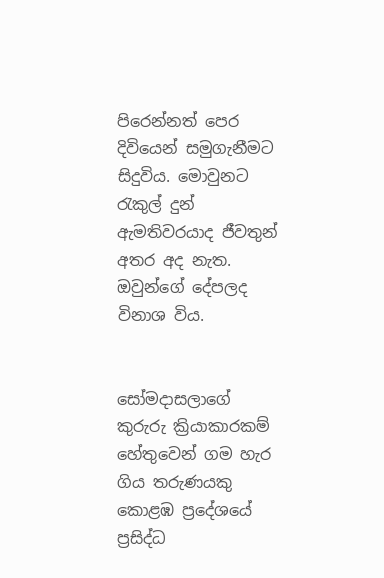පිරෙන්නත් පෙර දිවියෙන් සමුගැනීමට සිදුවිය. මොවුනට රැකුල් දුන් ඇමතිවරයාද ජීවතුන් අතර අද නැත. ඔවුන්ගේ දේපලද විනාශ විය.


සෝමදාසලාගේ කුරුරු ක්‍රියාකාරකම් හේතුවෙන් ගම හැර ගිය තරුණයකු කොළඹ ප්‍රදේශයේ ප්‍රසිද්ධ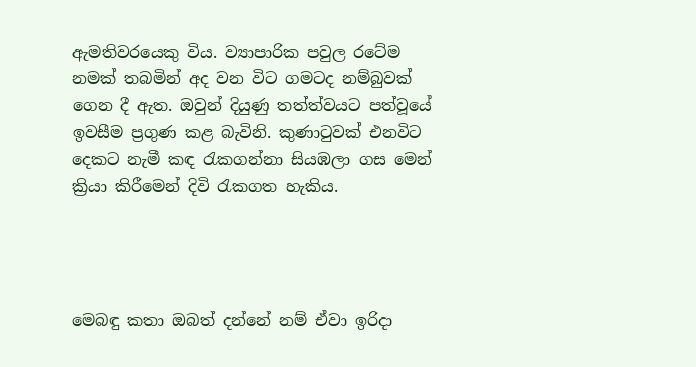ඇමතිවරයෙකු විය. ව්‍යාපාරික පවුල රටේම නමක් තබමින් අද වන විට ගමටද නම්බුවක් ගෙන දී ඇත. ඔවුන් දියුණු තත්ත්වයට පත්වූයේ ඉවසීම ප්‍රගුණ කළ බැවිනි. කුණාටුවක් එනවිට දෙකට නැමී කඳ රැකගන්නා සියඹලා ගස මෙන් ක්‍රියා කිරීමෙන් දිවි රැකගත හැකිය.




මෙබඳු කතා ඔබත් දන්නේ නම් ඒවා ඉරිදා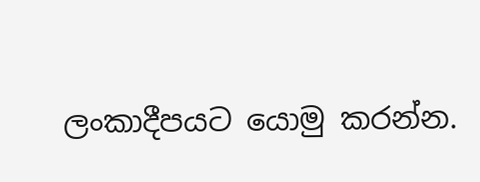ලංකාදීපයට යොමු කරන්න.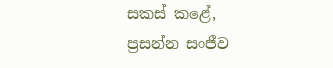සකස් කළේ,
ප්‍රසන්න සංජීව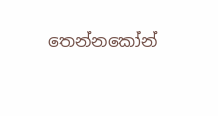තෙන්නකෝන්